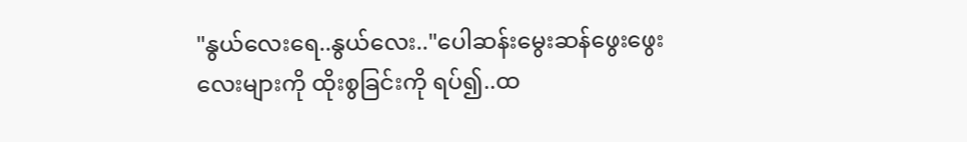"နွယ်လေးရေ..နွယ်လေး.."ပေါဆန်းမွေးဆန်ဖွေးဖွေးလေးများကို ထိုးစွခြင်းကို ရပ်၍..ထ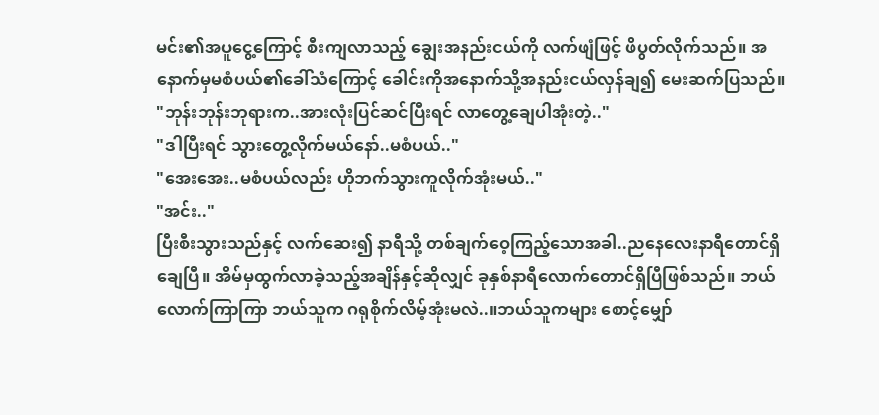မင်း၏အပူငွေ့ကြောင့် စီးကျလာသည့် ချွေးအနည်းငယ်ကို လက်ဖျံဖြင့် ဖိပွတ်လိုက်သည်။ အနောက်မှမစံပယ်၏ခေါ်သံကြောင့် ခေါင်းကိုအနောက်သို့အနည်းငယ်လှန်ချ၍ မေးဆက်ပြသည်။
"ဘုန်းဘုန်းဘုရားက..အားလုံးပြင်ဆင်ပြီးရင် လာတွေ့ချေပါအုံးတဲ့.."
"ဒါပြီးရင် သွားတွေ့လိုက်မယ်နော်..မစံပယ်.."
"အေးအေး..မစံပယ်လည်း ဟိုဘက်သွားကူလိုက်အုံးမယ်.."
"အင်း.."
ပြီးစီးသွားသည်နှင့် လက်ဆေး၍ နာရီသို့ တစ်ချက်ဝေ့ကြည့်သောအခါ..ညနေလေးနာရီတောင်ရှိချေပြီ။ အိမ်မှထွက်လာခဲ့သည့်အချိန်နှင့်ဆိုလျှင် ခုနှစ်နာရီလောက်တောင်ရှိပြီဖြစ်သည်။ ဘယ်လောက်ကြာကြာ ဘယ်သူက ဂရုစိုက်လိမ့်အုံးမလဲ..။ဘယ်သူကများ စောင့်မျှော်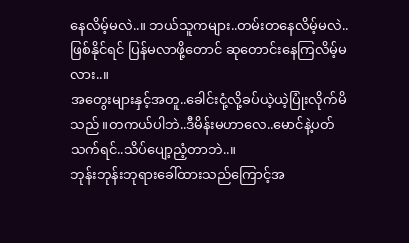နေလိမ့်မလဲ..။ ဘယ်သူကများ..တမ်းတနေလိမ့်မလဲ..ဖြစ်နိုင်ရင် ပြန်မလာဖို့တောင် ဆုတောင်းနေကြလိမ့်မလား..။
အတွေးများနှင့်အတူ..ခေါင်းငုံ့လို့ခပ်ယဲ့ယဲ့ပြုံးလိုက်မိသည်။တကယ်ပါဘဲ..ဒီမိန်းမဟာလေ..မောင်နဲ့ပတ်သက်ရင်..သိပ်ပျော့ညံ့တာဘဲ..။
ဘုန်းဘုန်းဘုရားခေါ်ထားသည်ကြောင့်အ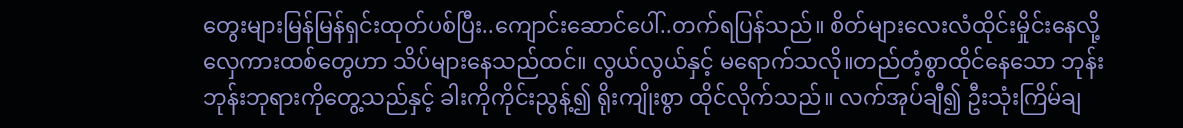တွေးများမြန်မြန်ရှင်းထုတ်ပစ်ပြီး..ကျောင်းဆောင်ပေါ်..တက်ရပြန်သည်။ စိတ်များလေးလံထိုင်းမှိုင်းနေလို့ လှေကားထစ်တွေဟာ သိပ်များနေသည်ထင်။ လွယ်လွယ်နှင့် မရောက်သလို။တည်တံ့စွာထိုင်နေသော ဘုန်းဘုန်းဘုရားကိုတွေ့သည်နှင့် ခါးကိုကိုင်းညွန့်၍ ရိုးကျိုးစွာ ထိုင်လိုက်သည်။ လက်အုပ်ချီ၍ ဦးသုံးကြိမ်ချ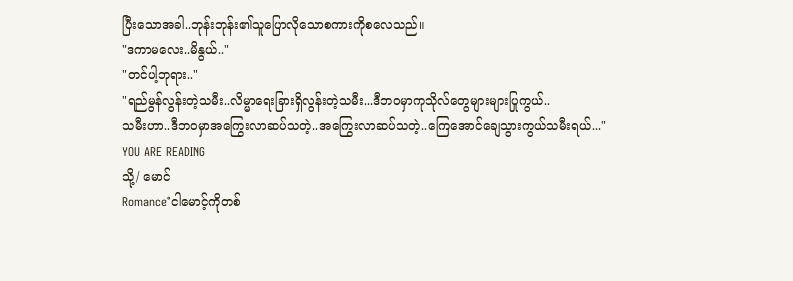ပြီးသောအခါ..ဘုန်းဘုန်း၏သူပြောလိုသောစကားကိုစလေသည်။
"ဒကာမလေး..မိနွယ်.."
"တင်ပါ့ဘုရား.."
"ရည်မွန်လွန်းတဲ့သမီး..လိမ္မာရေးခြားရှိလွန်းတဲ့သမီး...ဒီဘဝမှာကုသိုလ်တွေများများပြုကွယ်..
သမီးဟာ..ဒီဘဝမှာအကြွေးလာဆပ်သတဲ့..အကြွေးလာဆပ်သတဲ့..ကြေအောင်ချေသွားကွယ်သမီးရယ်..."
YOU ARE READING
သို့/ မောင်
Romance°ငါမောင့်ကိုတစ်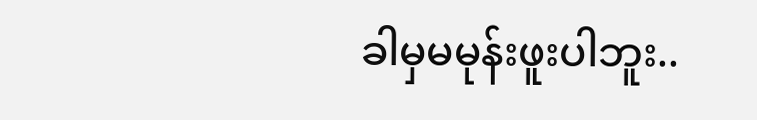ခါမှမမုန်းဖူးပါဘူး..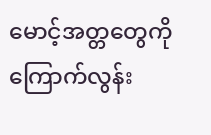မောင့်အတ္တတွေကိုကြောက်လွန်း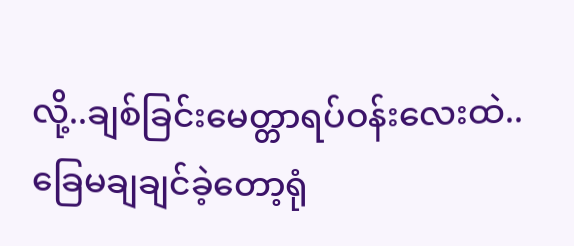လို့..ချစ်ခြင်းမေတ္တာရပ်ဝန်းလေးထဲ..ခြေမချချင်ခဲ့တော့ရုံ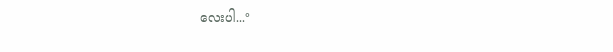လေးပါ...°